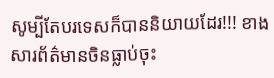សូម្បីតែបរទេសក៏បាននិយាយដែរ!!! ខាងសារព័ត៌មានចិនធ្លាប់ចុះ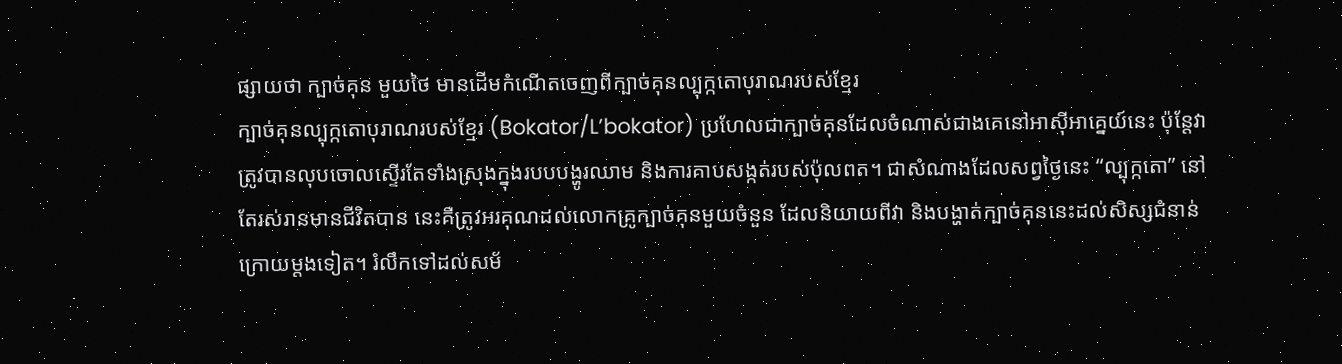ផ្សាយថា ក្បាច់គុន មួយថៃ មានដើមកំណើតចេញពីក្បាច់គុនល្បុក្កតោបុរាណរបស់ខ្មែរ
ក្បាច់គុនល្បុក្កតោបុរាណរបស់ខ្មែរ (Bokator/L’bokator) ប្រហែលជាក្បាច់គុនដែលចំណាស់ជាងគេនៅអាស៊ីអាគ្នេយ៍នេះ ប៉ុន្តែវាត្រូវបានលុបចោលស្ទើរតែទាំងស្រុងក្នុងរបបបង្ហូរឈាម និងការគាបសង្កត់របស់ប៉ុលពត។ ជាសំណាងដែលសព្វថ្ងៃនេះ “ល្បុក្កតោ” នៅតែរស់រានមានជីវិតបាន នេះគឺត្រូវអរគុណដល់លោកគ្រូក្បាច់គុនមួយចំនួន ដែលនិយាយពីវា និងបង្ហាត់ក្បាច់គុននេះដល់សិស្សជំនាន់ក្រោយម្តងទៀត។ រំលឹកទៅដល់សម័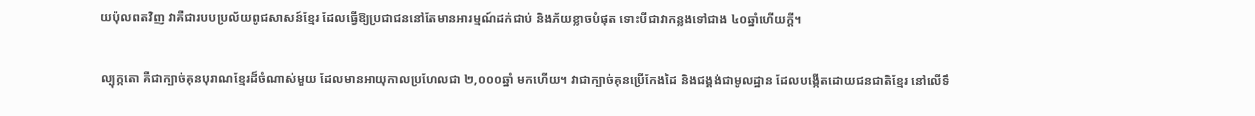យប៉ុលពតវិញ វាគឺជារបបប្រល័យពូជសាសន៍ខ្មែរ ដែលធ្វើឱ្យប្រជាជននៅតែមានអារម្មណ៍ដក់ជាប់ និងភ័យខ្លាចបំផុត ទោះបីជាវាកន្លងទៅជាង ៤០ឆ្នាំហើយក្ដី។

ល្បុក្កតោ គឺជាក្បាច់គុនបុរាណខ្មែរដ៏ចំណាស់មួយ ដែលមានអាយុកាលប្រហែលជា ២,០០០ឆ្នាំ មកហើយ។ វាជាក្បាច់គុនប្រើកែងដៃ និងជង្គង់ជាមូលដ្ឋាន ដែលបង្កើតដោយជនជាតិខ្មែរ នៅលើទឹ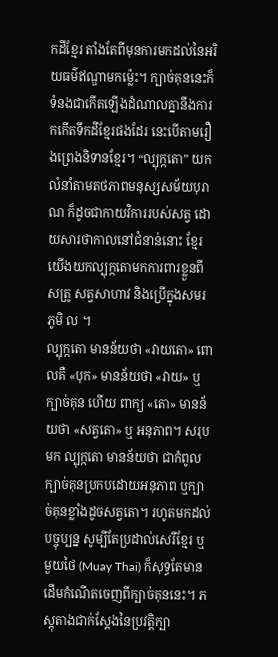កដីខ្មែរ តាំងតែពីមុនការមកដល់នៃអរិយធម៌ឥណ្ឌាមកម្ល៉េះ។ ក្បាច់គុននេះក៏ទំនងជាកើតឡើងដំណាលគ្នានឹងការកកើតទឹកដីខ្មែរផងដែរ នេះបើតាមរឿងព្រេងនិទានខ្មែរ។ “ល្បុក្កតោ” យកលំនាំតាមតថភាពមនុស្សសម័យបុរាណ ក៏ដូចជាកាយវិការរបស់សត្វ ដោយសារថាកាលនៅជំនាន់នោះ ខ្មែរយើងយកល្បុក្កតោមកការពារខ្លួនពីសត្រូ សត្វសាហាវ និងប្រើក្នុងសមរភូមិ ល ។
ល្បុក្កតោ មានន័យថា «វាយតោ» ពោលគឺ «បុក» មានន័យថា «វាយ» ឬក្បាច់គុន ហើយ ពាក្យ «តោ» មានន័យថា «សត្វតោ» ឬ អនុភាព។ សរុបមក ល្បុក្កតោ មានន័យថា ជាកំពូលក្បាច់គុនប្រកបដោយអនុភាព ឬក្បាច់គុនខ្លាំងដូចសត្វតោ។ រហូតមកដល់បច្ចុប្បន្ន សូម្បីតែប្រដាល់សេរីខ្មែរ ឬ មួយថៃ (Muay Thai) ក៏សុទ្ធតែមានដើមកំណើតចេញពីក្បាច់គុននេះ។ ភស្តុតាងជាក់ស្តែងនៃប្រវត្តិក្បា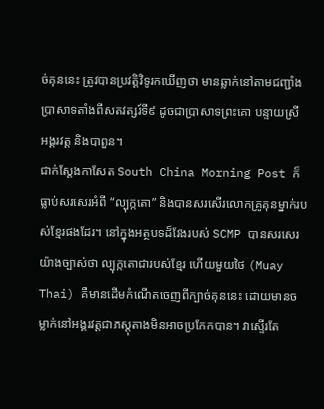ច់គុននេះ ត្រូវបានប្រវត្តិវិទូរកឃើញថា មានឆ្លាក់នៅតាមជញ្ជាំងប្រាសាទតាំងពីសតវត្សរ៍ទី៩ ដូចជាប្រាសាទព្រះគោ បន្ទាយស្រី អង្គរវត្ត និងបាពួន។
ជាក់ស្ដែងកាសែត South China Morning Post ក៏ធ្លាប់សរសេរអំពី “ល្បុក្កតោ” និងបានសរសើរលោកគ្រូគុនម្នាក់របស់ខ្មែរផងដែរ។ នៅក្នុងអត្ថបទដ៏វែងរបស់ SCMP បានសរសេរយ៉ាងច្បាស់ថា ល្បុក្កតោជារបស់ខ្មែរ ហើយមួយថៃ (Muay Thai) គឺមានដើមកំណើតចេញពីក្បាច់គុននេះ ដោយមានចម្លាក់នៅអង្គរវត្តជាភស្តុតាងមិនអាចប្រកែកបាន។ វាស្ទើរតែ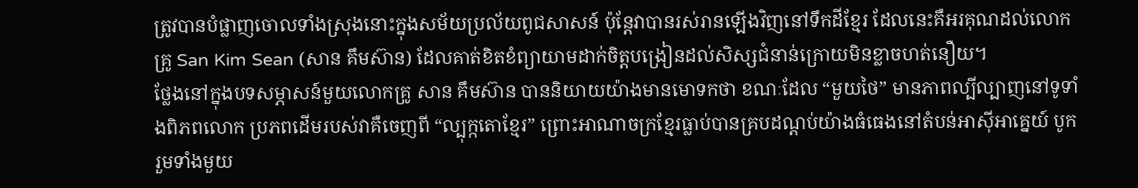ត្រូវបានបំផ្លាញចោលទាំងស្រុងនោះក្នុងសម័យប្រល័យពូជសាសន៍ ប៉ុន្តែវាបានរស់រានឡើងវិញនៅទឹកដីខ្មែរ ដែលនេះគឺអរគុណដល់លោកគ្រូ San Kim Sean (សាន គឹមស៊ាន) ដែលគាត់ខិតខំព្យាយាមដាក់ចិត្តបង្រៀនដល់សិស្សជំនាន់ក្រោយមិនខ្លាចហត់នឿយ។
ថ្លែងនៅក្នុងបទសម្ភាសន៍មួយលោកគ្រូ សាន គឹមស៊ាន បាននិយាយយ៉ាងមានមោទកថា ខណៈដែល “មួយថៃ” មានភាពល្បីល្បាញនៅទូទាំងពិភពលោក ប្រភពដើមរបស់វាគឺចេញពី “ល្បុក្កតោខ្មែរ” ព្រោះអាណាចក្រខ្មែរធ្លាប់បានគ្របដណ្ដប់យ៉ាងធំធេងនៅតំបន់អាស៊ីអាគ្នេយ៍ បូករួមទាំងមួយ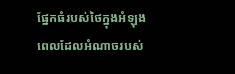ផ្នែកធំរបស់ថៃក្នុងអំឡុងពេលដែលអំណាចរបស់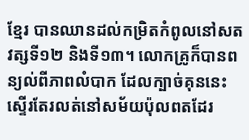ខ្មែរ បានឈានដល់កម្រិតកំពូលនៅសតវត្សទី១២ និងទី១៣។ លោកគ្រូក៏បានពន្យល់ពីភាពលំបាក ដែលក្បាច់គុននេះស្ទើរតែរលត់នៅសម័យប៉ុលពតដែរ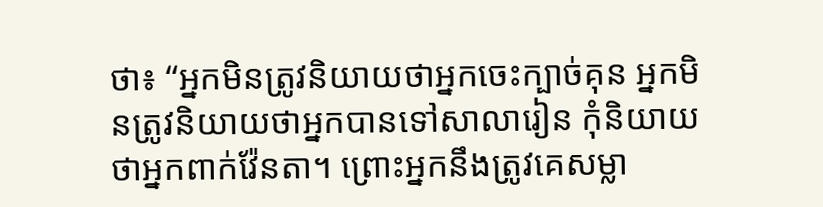ថា៖ “អ្នកមិនត្រូវនិយាយថាអ្នកចេះក្បាច់គុន អ្នកមិនត្រូវនិយាយថាអ្នកបានទៅសាលារៀន កុំនិយាយថាអ្នកពាក់វ៉ែនតា។ ព្រោះអ្នកនឹងត្រូវគេសម្លា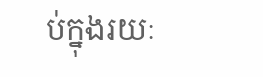ប់ក្នុងរយៈ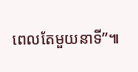ពេលតែមួយនាទី”៕